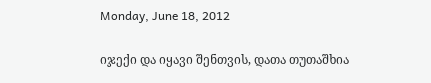Monday, June 18, 2012

იჯექი და იყავი შენთვის, დათა თუთაშხია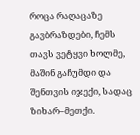როცა რაღაცაზე გავბრაზდები, ჩემს თავს ვეტყვი ხოლმე, მაშინ გაჩუმდი და შენთვის იჯექი, სადაც ზიხარ–მეთქი.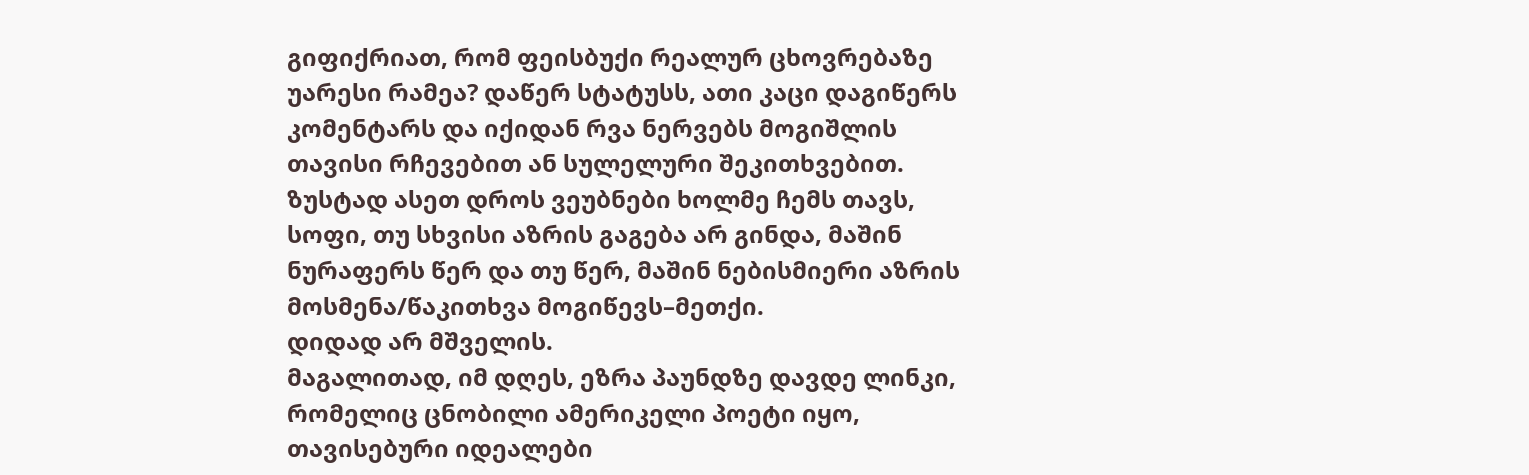გიფიქრიათ, რომ ფეისბუქი რეალურ ცხოვრებაზე უარესი რამეა? დაწერ სტატუსს, ათი კაცი დაგიწერს კომენტარს და იქიდან რვა ნერვებს მოგიშლის თავისი რჩევებით ან სულელური შეკითხვებით. ზუსტად ასეთ დროს ვეუბნები ხოლმე ჩემს თავს, სოფი, თუ სხვისი აზრის გაგება არ გინდა, მაშინ ნურაფერს წერ და თუ წერ, მაშინ ნებისმიერი აზრის მოსმენა/წაკითხვა მოგიწევს–მეთქი.
დიდად არ მშველის.
მაგალითად, იმ დღეს, ეზრა პაუნდზე დავდე ლინკი, რომელიც ცნობილი ამერიკელი პოეტი იყო, თავისებური იდეალები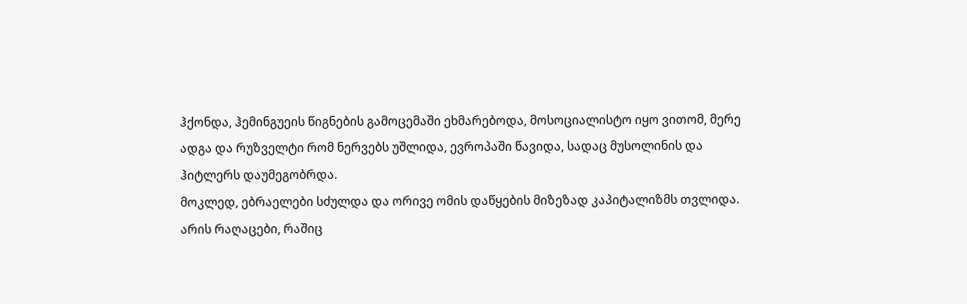ჰქონდა, ჰემინგუეის წიგნების გამოცემაში ეხმარებოდა, მოსოციალისტო იყო ვითომ, მერე ადგა და რუზველტი რომ ნერვებს უშლიდა, ევროპაში წავიდა, სადაც მუსოლინის და ჰიტლერს დაუმეგობრდა.
მოკლედ, ებრაელები სძულდა და ორივე ომის დაწყების მიზეზად კაპიტალიზმს თვლიდა.
არის რაღაცები, რაშიც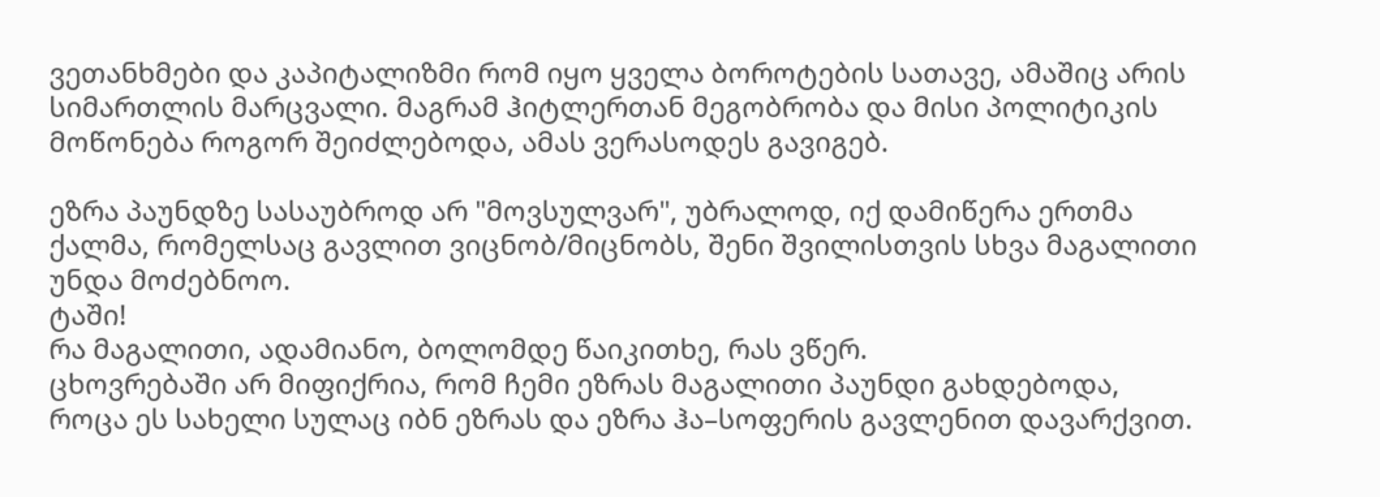ვეთანხმები და კაპიტალიზმი რომ იყო ყველა ბოროტების სათავე, ამაშიც არის სიმართლის მარცვალი. მაგრამ ჰიტლერთან მეგობრობა და მისი პოლიტიკის მოწონება როგორ შეიძლებოდა, ამას ვერასოდეს გავიგებ.

ეზრა პაუნდზე სასაუბროდ არ "მოვსულვარ", უბრალოდ, იქ დამიწერა ერთმა ქალმა, რომელსაც გავლით ვიცნობ/მიცნობს, შენი შვილისთვის სხვა მაგალითი უნდა მოძებნოო.
ტაში!
რა მაგალითი, ადამიანო, ბოლომდე წაიკითხე, რას ვწერ.
ცხოვრებაში არ მიფიქრია, რომ ჩემი ეზრას მაგალითი პაუნდი გახდებოდა, როცა ეს სახელი სულაც იბნ ეზრას და ეზრა ჰა–სოფერის გავლენით დავარქვით.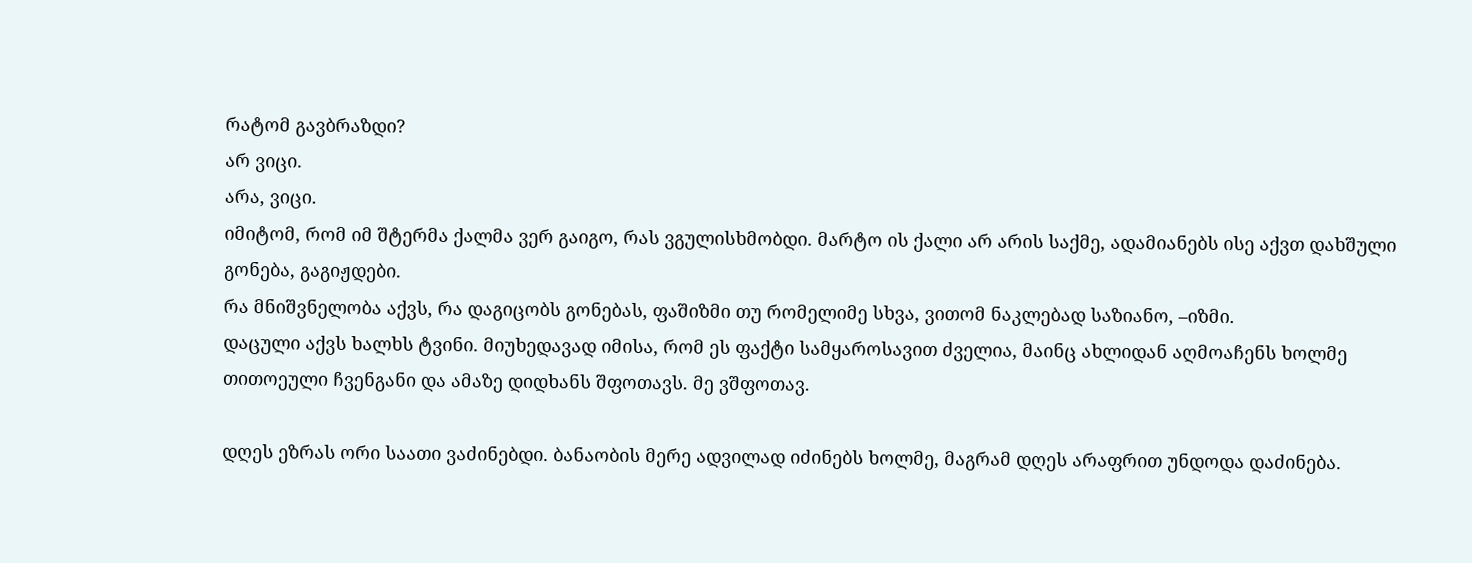რატომ გავბრაზდი?
არ ვიცი.
არა, ვიცი.
იმიტომ, რომ იმ შტერმა ქალმა ვერ გაიგო, რას ვგულისხმობდი. მარტო ის ქალი არ არის საქმე, ადამიანებს ისე აქვთ დახშული გონება, გაგიჟდები.
რა მნიშვნელობა აქვს, რა დაგიცობს გონებას, ფაშიზმი თუ რომელიმე სხვა, ვითომ ნაკლებად საზიანო, –იზმი.
დაცული აქვს ხალხს ტვინი. მიუხედავად იმისა, რომ ეს ფაქტი სამყაროსავით ძველია, მაინც ახლიდან აღმოაჩენს ხოლმე თითოეული ჩვენგანი და ამაზე დიდხანს შფოთავს. მე ვშფოთავ.

დღეს ეზრას ორი საათი ვაძინებდი. ბანაობის მერე ადვილად იძინებს ხოლმე, მაგრამ დღეს არაფრით უნდოდა დაძინება.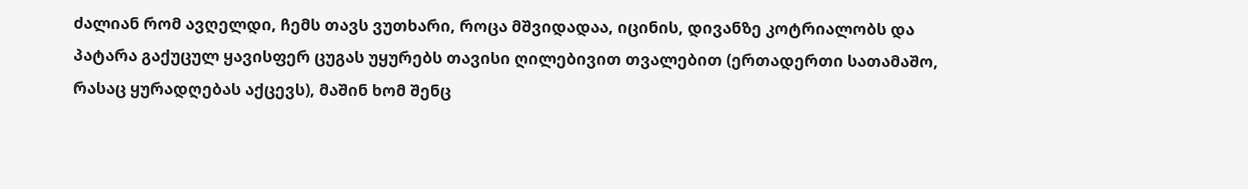ძალიან რომ ავღელდი, ჩემს თავს ვუთხარი, როცა მშვიდადაა, იცინის, დივანზე კოტრიალობს და პატარა გაქუცულ ყავისფერ ცუგას უყურებს თავისი ღილებივით თვალებით (ერთადერთი სათამაშო, რასაც ყურადღებას აქცევს), მაშინ ხომ შენც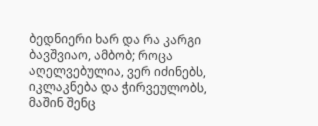ბედნიერი ხარ და რა კარგი ბავშვიაო, ამბობ; როცა აღელვებულია, ვერ იძინებს, იკლაკნება და ჭირვეულობს, მაშინ შენც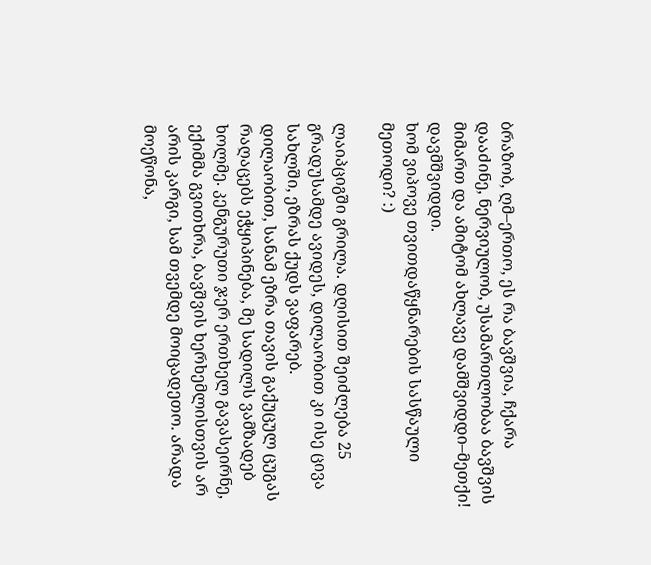ბრაზობ, ღმ–ერთო, ეს რა ბავშვია, ჩქარა დააძინე, ნერვიულობ, უსამართლობაა ბავშვის მიმართ და ამიტომ ახლავე დამშვიდდი–მეთქი!
დავმშვიდდი.
ხომ ვიპოვე თვითდაწყნარების სასწაული მეთოდი? :)

ლაიპციგში გრილა. დღისით შეიძლება 25 გრადუსამდე ავიდეს, დილაობით კი ისე ცივა სახლში, ეზრას ქუდს ვაფარებ.
დილაობით, სანამ ეზრა თავის გაქუცულ ცუგას რაღაცებს ეჭყიპინება, მე სადილს ვამზადებ ხოლმე. კენგურუთი ჯერ ერთხელ გავასეირნე, ექიმმა გვითხრა, ბავშვის ხერხემლისთვის არ არის კარგი, სამ თვემდე მოიცადეთო. არადა მოეწონა,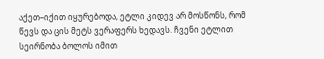აქეთ–იქით იყურებოდა, ეტლი კიდევ არ მოსწონს, რომ წევს და ცის მეტს ვერაფერს ხედავს. ჩვენი ეტლით სეირნობა ბოლოს იმით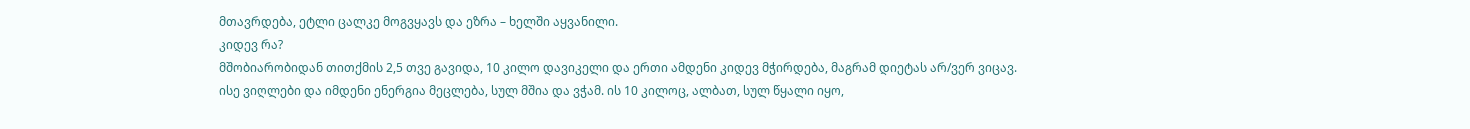მთავრდება, ეტლი ცალკე მოგვყავს და ეზრა – ხელში აყვანილი.
კიდევ რა?
მშობიარობიდან თითქმის 2,5 თვე გავიდა, 10 კილო დავიკელი და ერთი ამდენი კიდევ მჭირდება, მაგრამ დიეტას არ/ვერ ვიცავ. ისე ვიღლები და იმდენი ენერგია მეცლება, სულ მშია და ვჭამ. ის 10 კილოც, ალბათ, სულ წყალი იყო,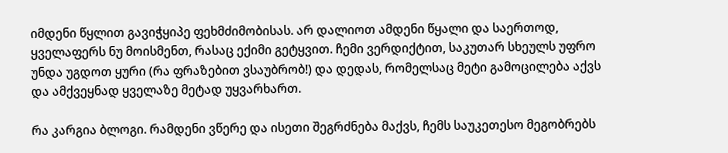იმდენი წყლით გავიჭყიპე ფეხმძიმობისას. არ დალიოთ ამდენი წყალი და საერთოდ, ყველაფერს ნუ მოისმენთ, რასაც ექიმი გეტყვით. ჩემი ვერდიქტით, საკუთარ სხეულს უფრო უნდა უგდოთ ყური (რა ფრაზებით ვსაუბრობ!) და დედას, რომელსაც მეტი გამოცილება აქვს და ამქვეყნად ყველაზე მეტად უყვარხართ.

რა კარგია ბლოგი. რამდენი ვწერე და ისეთი შეგრძნება მაქვს, ჩემს საუკეთესო მეგობრებს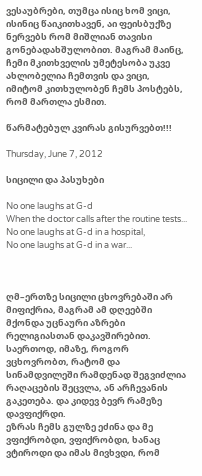ვესაუბრები, თუმცა ისიც ხომ ვიცი, ისინიც წაიკითხავენ, აი ფეისბუქზე ნერვებს რომ მიშლიან თავისი გონებადახშულობით. მაგრამ მაინც, ჩემი მკითხველის უმეტესობა უკვე ახლობელია ჩემთვის და ვიცი, იმიტომ კითხულობენ ჩემს პოსტებს, რომ მართლა ესმით.

წარმატებულ კვირას გისურვებთ!!!

Thursday, June 7, 2012

სიცილი და პასუხები

No one laughs at G-d
When the doctor calls after the routine tests...
No one laughs at G-d in a hospital,
No one laughs at G-d in a war...



ღმ–ერთზე სიცილი ცხოვრებაში არ მიფიქრია, მაგრამ ამ დღეებში მქონდა უცნაური აზრები რელიგიასთან დაკავშირებით. საერთოდ, იმაზე, როგორ ვცხოვრობთ, რატომ და სინამდვილეში რამდენად შეგვიძლია რაღაცების შეცვლა, ან არჩევანის გაკეთება. და კიდევ ბევრ რამეზე დავფიქრდი.
ეზრას ჩემს გულზე ეძინა და მე ვფიქრობდი, ვფიქრობდი, ხანაც ვტიროდი და იმას მივხვდი, რომ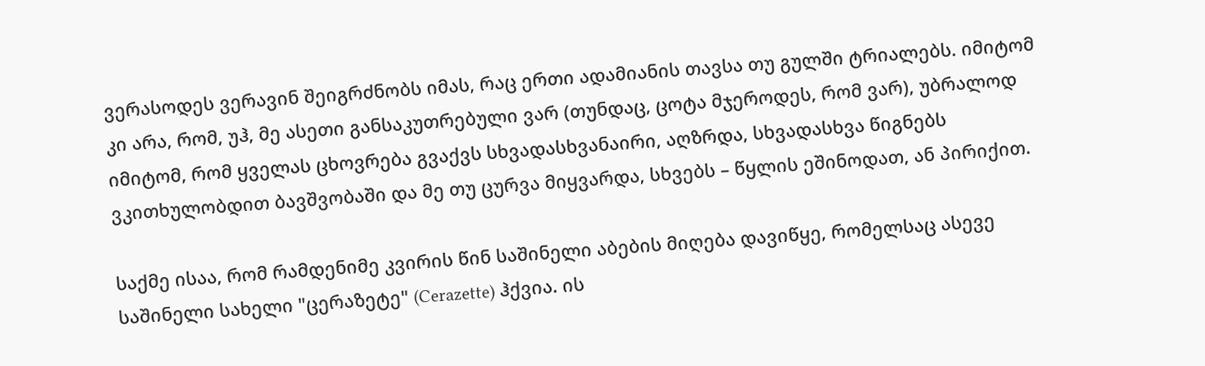ვერასოდეს ვერავინ შეიგრძნობს იმას, რაც ერთი ადამიანის თავსა თუ გულში ტრიალებს. იმიტომ კი არა, რომ, უჰ, მე ასეთი განსაკუთრებული ვარ (თუნდაც, ცოტა მჯეროდეს, რომ ვარ), უბრალოდ იმიტომ, რომ ყველას ცხოვრება გვაქვს სხვადასხვანაირი, აღზრდა, სხვადასხვა წიგნებს ვკითხულობდით ბავშვობაში და მე თუ ცურვა მიყვარდა, სხვებს – წყლის ეშინოდათ, ან პირიქით.

საქმე ისაა, რომ რამდენიმე კვირის წინ საშინელი აბების მიღება დავიწყე, რომელსაც ასევე საშინელი სახელი "ცერაზეტე" (Cerazette) ჰქვია. ის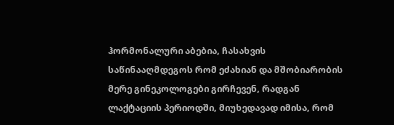ჰორმონალური აბებია, ჩასახვის საწინააღმდეგოს რომ ეძახიან და მშობიარობის მერე გინეკოლოგები გირჩევენ, რადგან ლაქტაციის პერიოდში, მიუხედავად იმისა, რომ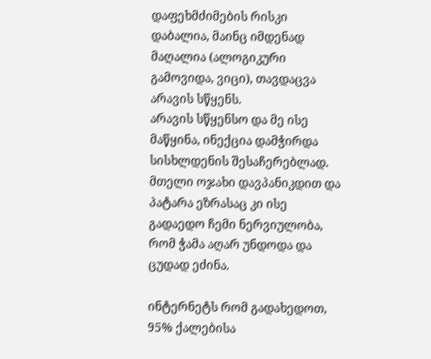დაფეხმძიმების რისკი დაბალია, მაინც იმდენად მაღალია (ალოგიკური გამოვიდა, ვიცი), თავდაცვა არავის სწყენს.
არავის სწყენსო და მე ისე მაწყინა, ინექცია დამჭირდა სისხლდენის შესაჩერებლად. მთელი ოჯახი დავპანიკდით და პატარა ეზრასაც კი ისე გადაედო ჩემი ნერვიულობა, რომ ჭამა აღარ უნდოდა და ცუდად ეძინა.

ინტერნეტს რომ გადახედოთ, 95% ქალებისა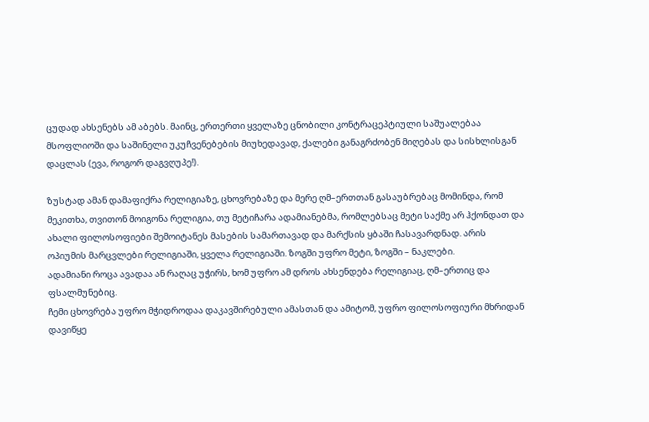ცუდად ახსენებს ამ აბებს. მაინც, ერთერთი ყველაზე ცნობილი კონტრაცეპტიული საშუალებაა მსოფლიოში და საშინელი უკუჩვენებების მიუხედავად, ქალები განაგრძობენ მიღებას და სისხლისგან დაცლას (ევა, როგორ დაგვღუპე!).

ზუსტად ამან დამაფიქრა რელიგიაზე, ცხოვრებაზე და მერე ღმ–ერთთან გასაუბრებაც მომინდა, რომ მეკითხა, თვითონ მოიგონა რელიგია, თუ მეტიჩარა ადამიანებმა, რომლებსაც მეტი საქმე არ ჰქონდათ და ახალი ფილოსოფიები შემოიტანეს მასების სამართავად და მარქსის ყბაში ჩასავარდნად. არის ოპიუმის მარცვლები რელიგიაში, ყველა რელიგიაში. ზოგში უფრო მეტი, ზოგში – ნაკლები.
ადამიანი როცა ავადაა ან რაღაც უჭირს, ხომ უფრო ამ დროს ახსენდება რელიგიაც, ღმ–ერთიც და ფსალმუნებიც.
ჩემი ცხოვრება უფრო მჭიდროდაა დაკავშირებული ამასთან და ამიტომ, უფრო ფილოსოფიური მხრიდან დავიწყე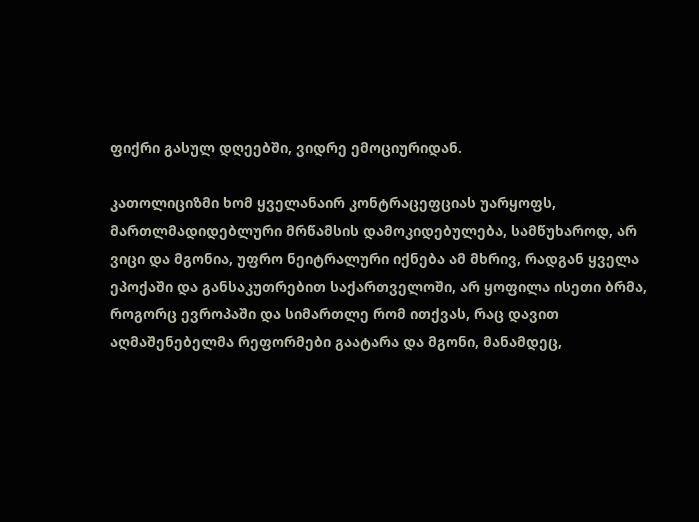ფიქრი გასულ დღეებში, ვიდრე ემოციურიდან.

კათოლიციზმი ხომ ყველანაირ კონტრაცეფციას უარყოფს, მართლმადიდებლური მრწამსის დამოკიდებულება, სამწუხაროდ, არ ვიცი და მგონია, უფრო ნეიტრალური იქნება ამ მხრივ, რადგან ყველა ეპოქაში და განსაკუთრებით საქართველოში, არ ყოფილა ისეთი ბრმა, როგორც ევროპაში და სიმართლე რომ ითქვას, რაც დავით აღმაშენებელმა რეფორმები გაატარა და მგონი, მანამდეც,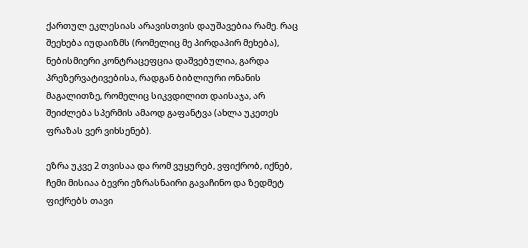ქართულ ეკლესიას არავისთვის დაუშავებია რამე. რაც შეეხება იუდაიზმს (რომელიც მე პირდაპირ მეხება), ნებისმიერი კონტრაცეფცია დაშვებულია, გარდა პრეზერვატივებისა, რადგან ბიბლიური ონანის მაგალითზე, რომელიც სიკვდილით დაისაჯა, არ შეიძლება სპერმის ამაოდ გაფანტვა (ახლა უკეთეს ფრაზას ვერ ვიხსენებ).

ეზრა უკვე 2 თვისაა და რომ ვუყურებ, ვფიქრობ, იქნებ, ჩემი მისიაა ბევრი ეზრასნაირი გავაჩინო და ზედმეტ ფიქრებს თავი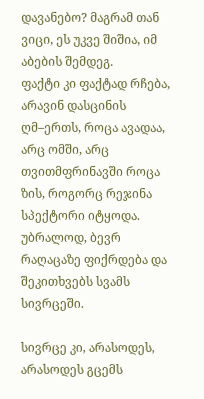დავანებო? მაგრამ თან ვიცი, ეს უკვე შიშია, იმ აბების შემდეგ.
ფაქტი კი ფაქტად რჩება, არავინ დასცინის ღმ–ერთს, როცა ავადაა, არც ომში, არც თვითმფრინავში როცა ზის, როგორც რეჯინა სპექტორი იტყოდა. უბრალოდ, ბევრ რაღაცაზე ფიქრდება და შეკითხვებს სვამს სივრცეში.

სივრცე კი, არასოდეს, არასოდეს გცემს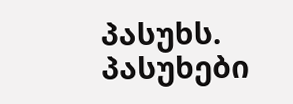პასუხს.
პასუხები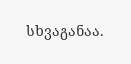სხვაგანაა.